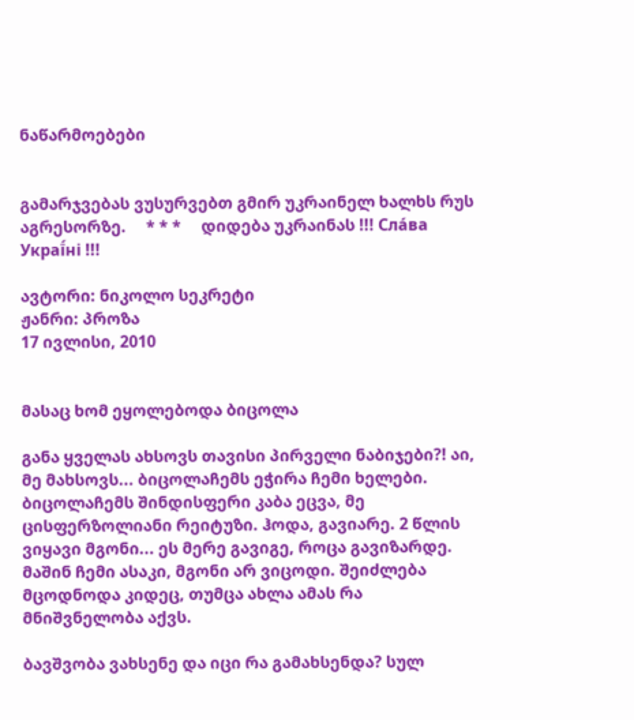ნაწარმოებები


გამარჯვებას ვუსურვებთ გმირ უკრაინელ ხალხს რუს აგრესორზე.     * * *     დიდება უკრაინას !!! Сла́ва Украї́ні !!!

ავტორი: ნიკოლო სეკრეტი
ჟანრი: პროზა
17 ივლისი, 2010


მასაც ხომ ეყოლებოდა ბიცოლა

განა ყველას ახსოვს თავისი პირველი ნაბიჯები?! აი, მე მახსოვს... ბიცოლაჩემს ეჭირა ჩემი ხელები. ბიცოლაჩემს შინდისფერი კაბა ეცვა, მე ცისფერზოლიანი რეიტუზი. ჰოდა, გავიარე. 2 წლის ვიყავი მგონი... ეს მერე გავიგე, როცა გავიზარდე. მაშინ ჩემი ასაკი, მგონი არ ვიცოდი. შეიძლება მცოდნოდა კიდეც, თუმცა ახლა ამას რა მნიშვნელობა აქვს.

ბავშვობა ვახსენე და იცი რა გამახსენდა? სულ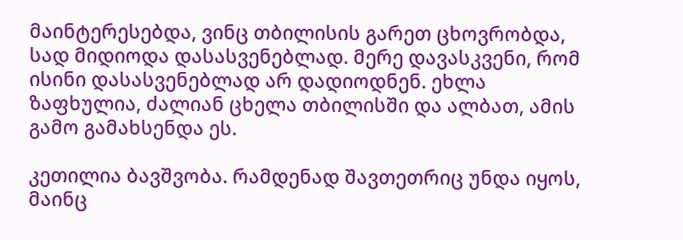მაინტერესებდა, ვინც თბილისის გარეთ ცხოვრობდა, სად მიდიოდა დასასვენებლად. მერე დავასკვენი, რომ ისინი დასასვენებლად არ დადიოდნენ. ეხლა ზაფხულია, ძალიან ცხელა თბილისში და ალბათ, ამის გამო გამახსენდა ეს.

კეთილია ბავშვობა. რამდენად შავთეთრიც უნდა იყოს, მაინც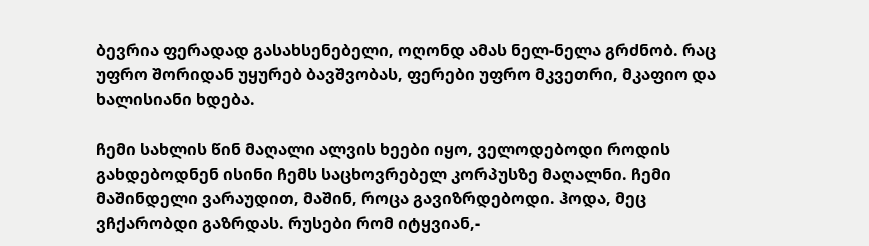ბევრია ფერადად გასახსენებელი, ოღონდ ამას ნელ-ნელა გრძნობ. რაც უფრო შორიდან უყურებ ბავშვობას, ფერები უფრო მკვეთრი, მკაფიო და ხალისიანი ხდება.

ჩემი სახლის წინ მაღალი ალვის ხეები იყო, ველოდებოდი როდის გახდებოდნენ ისინი ჩემს საცხოვრებელ კორპუსზე მაღალნი. ჩემი მაშინდელი ვარაუდით, მაშინ, როცა გავიზრდებოდი. ჰოდა, მეც ვჩქარობდი გაზრდას. რუსები რომ იტყვიან,-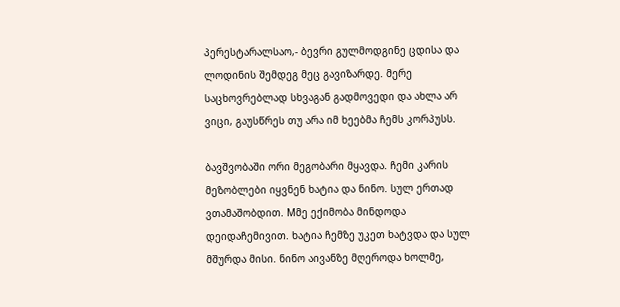პერესტარალსაო,- ბევრი გულმოდგინე ცდისა და ლოდინის შემდეგ მეც გავიზარდე. მერე საცხოვრებლად სხვაგან გადმოვედი და ახლა არ ვიცი, გაუსწრეს თუ არა იმ ხეებმა ჩემს კორპუსს.

ბავშვობაში ორი მეგობარი მყავდა. ჩემი კარის მეზობლები იყვნენ ხატია და ნინო. სულ ერთად ვთამაშობდით. Mმე ექიმობა მინდოდა დეიდაჩემივით. ხატია ჩემზე უკეთ ხატვდა და სულ მშურდა მისი. ნინო აივანზე მღეროდა ხოლმე,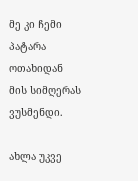მე კი ჩემი პატარა ოთახიდან მის სიმღერას ვუსმენდი.

ახლა უკვე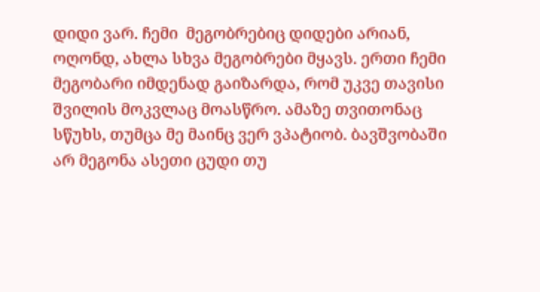დიდი ვარ. ჩემი  მეგობრებიც დიდები არიან, ოღონდ, ახლა სხვა მეგობრები მყავს. ერთი ჩემი მეგობარი იმდენად გაიზარდა, რომ უკვე თავისი შვილის მოკვლაც მოასწრო. ამაზე თვითონაც სწუხს, თუმცა მე მაინც ვერ ვპატიობ. ბავშვობაში არ მეგონა ასეთი ცუდი თუ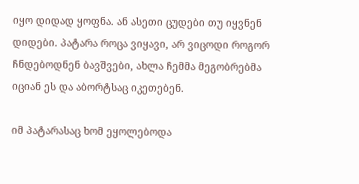იყო დიდად ყოფნა. ან ასეთი ცუდები თუ იყვნენ დიდები. პატარა როცა ვიყავი, არ ვიცოდი როგორ ჩნდებოდნენ ბავშვები, ახლა ჩემმა მეგობრებმა იციან ეს და აბორტსაც იკეთებენ.

იმ პატარასაც ხომ ეყოლებოდა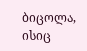ბიცოლა, ისიც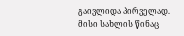გაივლიდა პირველად. მისი სახლის წინაც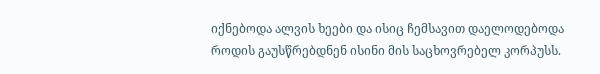იქნებოდა ალვის ხეები და ისიც ჩემსავით დაელოდებოდა როდის გაუსწრებდნენ ისინი მის საცხოვრებელ კორპუსს.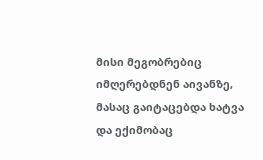მისი მეგობრებიც იმღერებდნენ აივანზე, მასაც გაიტაცებდა ხატვა და ექიმობაც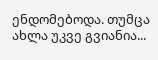ენდომებოდა. თუმცა ახლა უკვე გვიანია...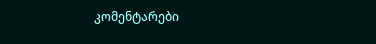კომენტარები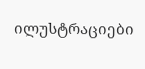ილუსტრაციები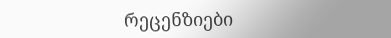რეცენზიები